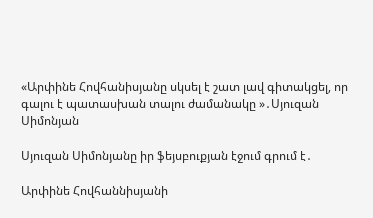«Արփինե Հովհանիսյանը սկսել է շատ լավ գիտակցել, որ գալու է պատասխան տալու ժամանակը »․Սյուզան Սիմոնյան

Սյուզան Սիմոնյանը իր ֆեյսբուքյան էջում գրում է․

Արփինե Հովհաննիսյանի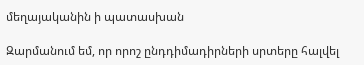մեղայականին ի պատասխան

Զարմանում եմ, որ որոշ ընդդիմադիրների սրտերը հալվել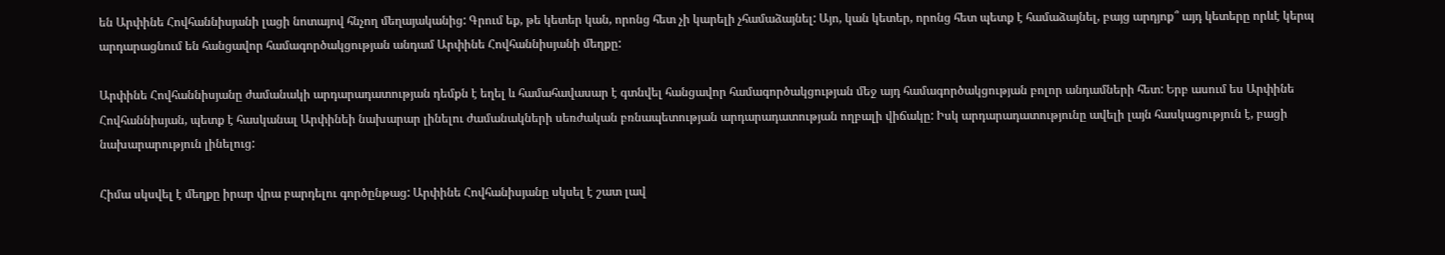են Արփինե Հովհաննիսյանի լացի նոտայով հնչող մեղայականից: Գրում եք, թե կետեր կան, որոնց հետ չի կարելի չհամաձայնել: Այո, կան կետեր, որոնց հետ պետք է համաձայնել, բայց արդյոք՞ այդ կետերը որևէ կերպ արդարացնում են հանցավոր համագործակցության անդամ Արփինե Հովհաննիսյանի մեղքը:

Արփինե Հովհաննիսյանը ժամանակի արդարադատության դեմքն է եղել և համահավասար է գտնվել հանցավոր համագործակցության մեջ այդ համագործակցության բոլոր անդամների հետ: Երբ ասում ես Արփինե Հովհաննիսյան, պետք է հասկանալ Արփինեի նախարար լինելու ժամանակների սեռժական բռնապետության արդարադատության ողբալի վիճակը: Իսկ արդարադատությունը ավելի լայն հասկացություն է, բացի նախարարություն լինելուց:

Հիմա սկսվել է մեղքը իրար վրա բարդելու գործընթաց: Արփինե Հովհանիսյանը սկսել է շատ լավ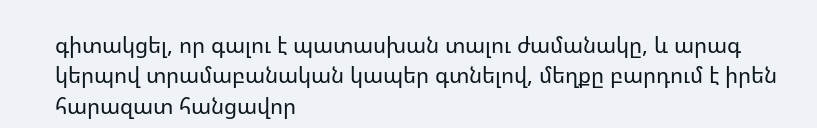գիտակցել, որ գալու է պատասխան տալու ժամանակը, և արագ կերպով տրամաբանական կապեր գտնելով, մեղքը բարդում է իրեն հարազատ հանցավոր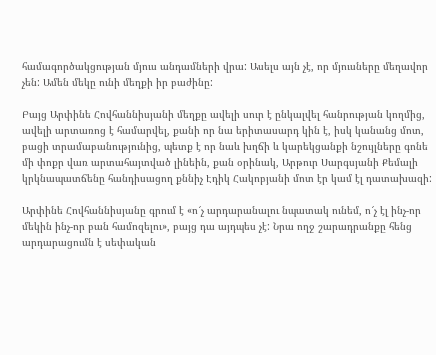համագործակցության մյուս անդամների վրա: Ասելս այն չէ, որ մյուսները մեղավոր չեն: Ամեն մեկը ունի մեղքի իր բաժինը:

Բայց Արփինե Հովհաննիսյանի մեղքը ավելի սուր է ընկալվել հանրության կողմից, ավելի արտառոց է համարվել, քանի որ նա երիտասարդ կին է, իսկ կանանց մոտ, բացի տրամաբանությունից, պետք է որ նաև խղճի և կարեկցանքի նշույլները գոնե մի փոքր վառ արտահայտված լինեին, քան օրինակ, Արթուր Սարգսյանի Քեմալի կրկնապատճենը հանդիսացող քննիչ Էդիկ Հակոբյանի մոտ էր կամ էլ դատախազի:

Արփինե Հովհաննիսյանը գրում է «ո՜չ արդարանալու նպատակ ունեմ, ո՜չ էլ ինչ-որ մեկին ինչ-որ բան համոզելու», բայց դա այդպես չէ: Նրա ողջ շարադրանքը հենց արդարացումն է սեփական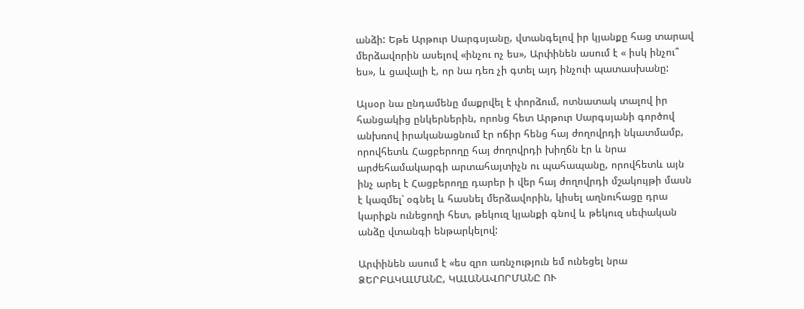անձի: Եթե Արթուր Սարգսյանը, վտանգելով իր կյանքը հաց տարավ մերձավորին ասելով «ինչու ոչ ես», Արփինեն ասում է « իսկ ինչու՞ ես», և ցավալի է, որ նա դեռ չի գտել այդ ինչուի պատասխանը:

Այսօր նա ընդամենը մաքրվել է փորձում, ոտնատակ տալով իր հանցակից ընկերներին, որոնց հետ Արթուր Սարգսյանի գործով անխռով իրականացնում էր ոճիր հենց հայ ժողովրդի նկատմամբ, որովհետև Հացբերողը հայ ժողովրդի խիղճն էր և նրա արժեհամակարգի արտահայտիչն ու պահապանը, որովհետև այն ինչ արել է Հացբերողը դարեր ի վեր հայ ժողովրդի մշակույթի մասն է կազմել՝ օգնել և հասնել մերձավորին, կիսել աղնուհացը դրա կարիքն ունեցողի հետ, թեկուզ կյանքի գնով և թեկուզ սեփական անձը վտանգի ենթարկելով:

Արփինեն ասում է «ես զրո առնչություն եմ ունեցել նրա ՁԵՐԲԱԿԱԼՄԱՆԸ, ԿԱԼԱՆԱՎՈՐՄԱՆԸ ՈՒ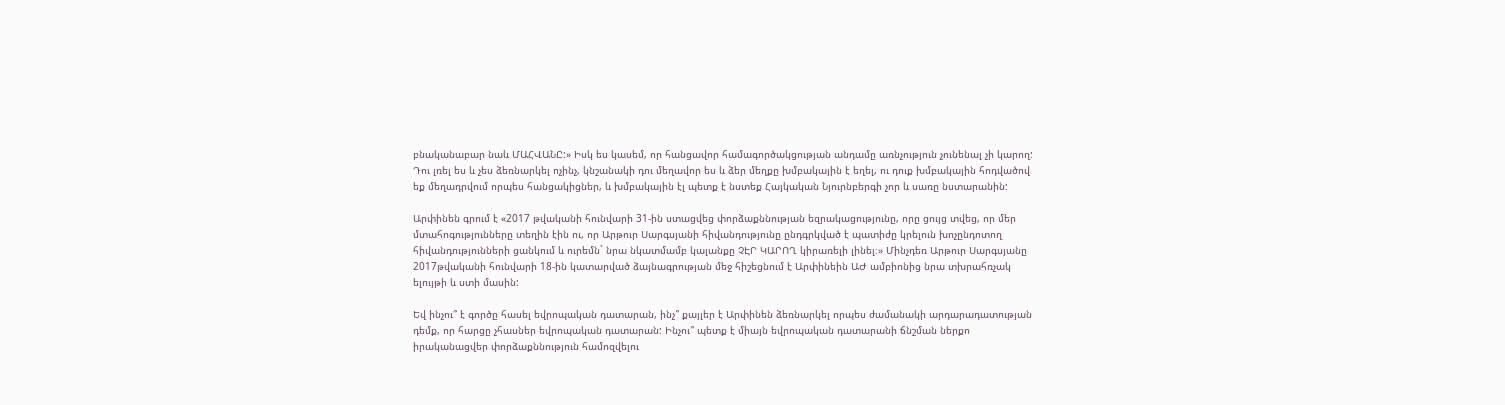բնականաբար նաև ՄԱՀՎԱՆԸ:» Իսկ ես կասեմ, որ հանցավոր համագործակցության անդամը առնչություն չունենալ չի կարող: Դու լռել ես և չես ձեռնարկել ոչինչ, կնշանակի դու մեղավոր ես և ձեր մեղքը խմբակային է եղել, ու դուք խմբակային հոդվածով եք մեղադրվում որպես հանցակիցներ, և խմբակային էլ պետք է նստեք Հայկական Նյուրնբերգի չոր և սառը նստարանին:

Արփինեն գրում է «2017 թվականի հունվարի 31-ին ստացվեց փորձաքննության եզրակացությունը, որը ցույց տվեց, որ մեր մտահոգությունները տեղին էին ու, որ Արթուր Սարգսյանի հիվանդությունը ընդգրկված է պատիժը կրելուն խոչընդոտող հիվանդությունների ցանկում և ուրեմն` նրա նկատմամբ կալանքը ՉԷՐ ԿԱՐՈՂ կիրառելի լինել։» Մինչդեռ Արթուր Սարգսյանը 2017թվականի հունվարի 18-ին կատարված ձայնագրության մեջ հիշեցնում է Արփինեին ԱԺ ամբիոնից նրա տխրահռչակ ելույթի և ստի մասին:

Եվ ինչու՞ է գործը հասել եվրոպական դատարան, ինչ՞ քայլեր է Արփինեն ձեռնարկել որպես ժամանակի արդարադատության դեմք, որ հարցը չհասներ եվրոպական դատարան: Ինչու՞ պետք է միայն եվրոպական դատարանի ճնշման ներքո իրականացվեր փորձաքննություն համոզվելու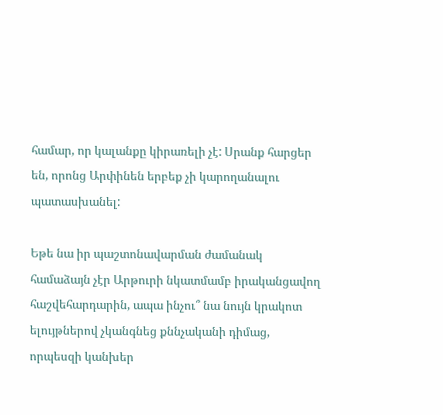համար, որ կալանքը կիրառելի չէ: Սրանք հարցեր են, որոնց Արփինեն երբեք չի կարողանալու պատասխանել:

Եթե նա իր պաշտոնավարման ժամանակ համաձայն չէր Արթուրի նկատմամբ իրականցավող հաշվեհարդարին, ապա ինչու՞ նա նույն կրակոտ ելույթներով չկանգնեց քննչականի դիմաց, որպեսզի կանխեր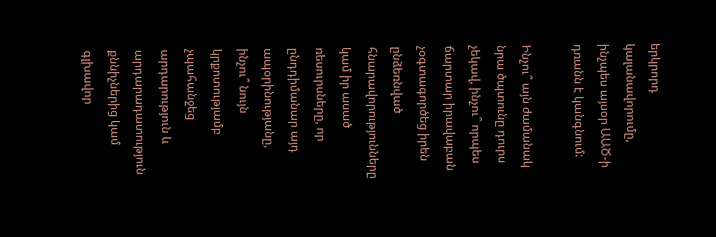երկրորդ կալանավորումը, ինչպես այսօր ԱԱԾ-ի դռանն է կանգնում:

Ինչու՞ այն ժամանակ նրա ծպտունը դուրս չեկավ, ինչու՞ որպես ճարտար իրավաբան չօգտագործեց իրեն ընձեռնված հնարավորությունները կամ իր ասած ռեսուրսները, որ ընդդիմանար այդ ապօրինությանը, ինչու՞ նույն կրքոտությամբ չպահանջեց արդարություն և արդարադատություն քննիչներից կամ գլխավոր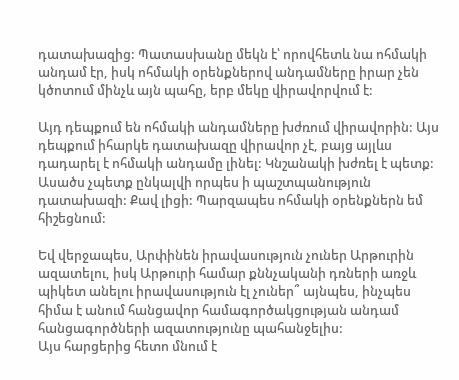դատախազից: Պատասխանը մեկն է՝ որովհետև նա ոհմակի անդամ էր, իսկ ոհմակի օրենքներով անդամները իրար չեն կծոտում մինչև այն պահը, երբ մեկը վիրավորվում է:

Այդ դեպքում են ոհմակի անդամները խժռում վիրավորին: Այս դեպքում իհարկե դատախազը վիրավոր չէ, բայց այլևս դադարել է ոհմակի անդամը լինել: Կնշանակի խժռել է պետք: Ասածս չպետք ընկալվի որպես ի պաշտպանություն դատախազի: Քավ լիցի: Պարզապես ոհմակի օրենքներն եմ հիշեցնում:

Եվ վերջապես, Արփինեն իրավասություն չուներ Արթուրին ազատելու, իսկ Արթուրի համար քննչականի դռների առջև պիկետ անելու իրավասություն էլ չուներ՞ այնպես, ինչպես հիմա է անում հանցավոր համագործակցության անդամ հանցագործների ազատությունը պահանջելիս:
Այս հարցերից հետո մնում է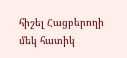հիշել Հացբերողի մեկ հատիկ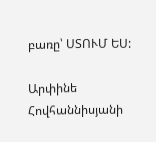բառը՝ ՍՏՈՒՄ ԵՍ:

Արփինե Հովհաննիսյանի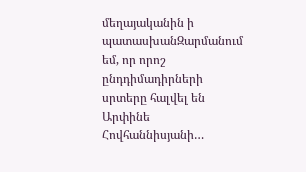մեղայականին ի պատասխանԶարմանում եմ, որ որոշ ընդդիմադիրների սրտերը հալվել են Արփինե Հովհաննիսյանի…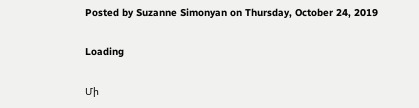Posted by Suzanne Simonyan on Thursday, October 24, 2019

Loading

Մի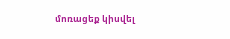մոռացեք կիսվել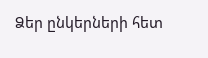Ձեր ընկերների հետ